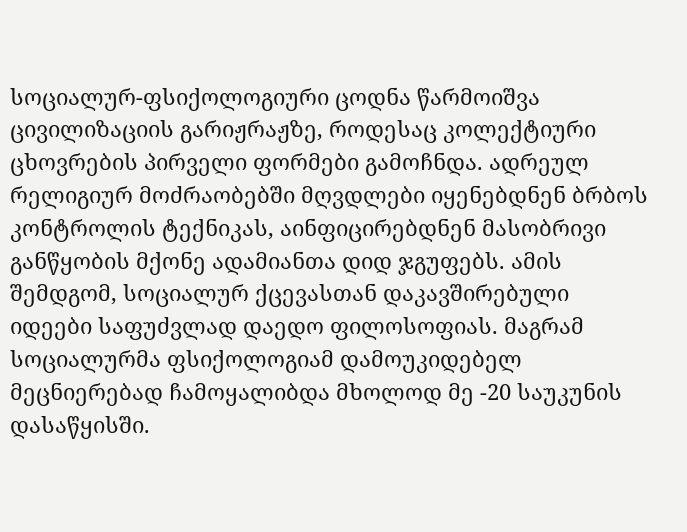სოციალურ-ფსიქოლოგიური ცოდნა წარმოიშვა ცივილიზაციის გარიჟრაჟზე, როდესაც კოლექტიური ცხოვრების პირველი ფორმები გამოჩნდა. ადრეულ რელიგიურ მოძრაობებში მღვდლები იყენებდნენ ბრბოს კონტროლის ტექნიკას, აინფიცირებდნენ მასობრივი განწყობის მქონე ადამიანთა დიდ ჯგუფებს. ამის შემდგომ, სოციალურ ქცევასთან დაკავშირებული იდეები საფუძვლად დაედო ფილოსოფიას. მაგრამ სოციალურმა ფსიქოლოგიამ დამოუკიდებელ მეცნიერებად ჩამოყალიბდა მხოლოდ მე -20 საუკუნის დასაწყისში.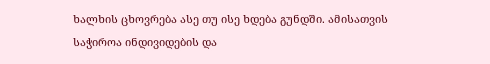ხალხის ცხოვრება ასე თუ ისე ხდება გუნდში. ამისათვის საჭიროა ინდივიდების და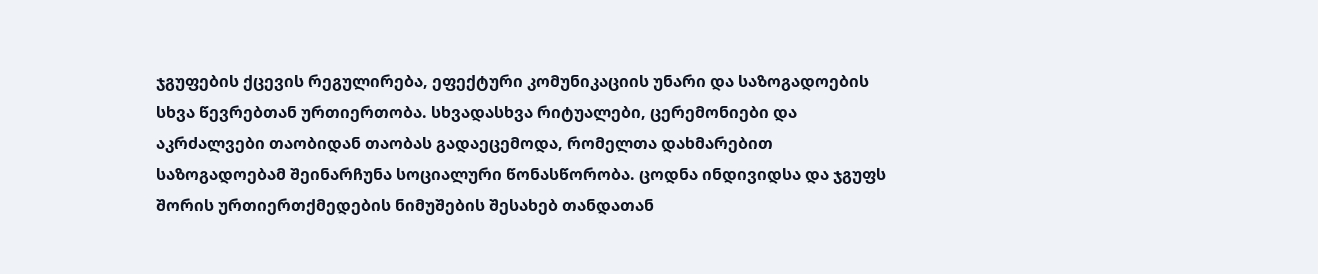ჯგუფების ქცევის რეგულირება, ეფექტური კომუნიკაციის უნარი და საზოგადოების სხვა წევრებთან ურთიერთობა. სხვადასხვა რიტუალები, ცერემონიები და აკრძალვები თაობიდან თაობას გადაეცემოდა, რომელთა დახმარებით საზოგადოებამ შეინარჩუნა სოციალური წონასწორობა. ცოდნა ინდივიდსა და ჯგუფს შორის ურთიერთქმედების ნიმუშების შესახებ თანდათან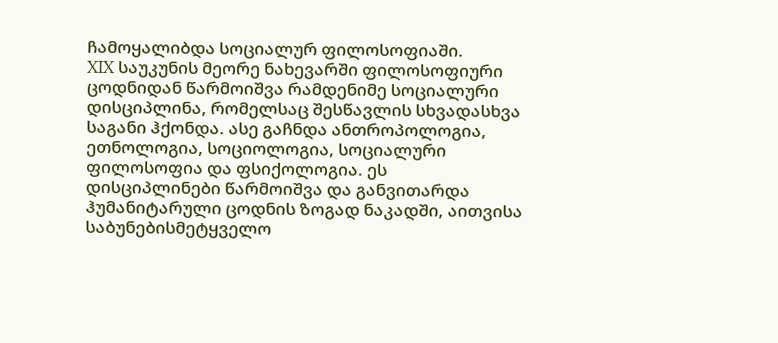ჩამოყალიბდა სოციალურ ფილოსოფიაში.
XIX საუკუნის მეორე ნახევარში ფილოსოფიური ცოდნიდან წარმოიშვა რამდენიმე სოციალური დისციპლინა, რომელსაც შესწავლის სხვადასხვა საგანი ჰქონდა. ასე გაჩნდა ანთროპოლოგია, ეთნოლოგია, სოციოლოგია, სოციალური ფილოსოფია და ფსიქოლოგია. ეს დისციპლინები წარმოიშვა და განვითარდა ჰუმანიტარული ცოდნის ზოგად ნაკადში, აითვისა საბუნებისმეტყველო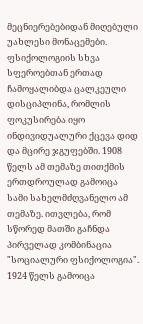მეცნიერებებიდან მიღებული უახლესი მონაცემები.
ფსიქოლოგიის სხვა სფეროებთან ერთად ჩამოყალიბდა ცალკეული დისციპლინა, რომლის ფოკუსირება იყო ინდივიდუალური ქცევა დიდ და მცირე ჯგუფებში. 1908 წელს ამ თემაზე თითქმის ერთდროულად გამოიცა სამი სახელმძღვანელო ამ თემაზე. ითვლება, რომ სწორედ მათში გაჩნდა პირველად კომბინაცია "სოციალური ფსიქოლოგია".
1924 წელს გამოიცა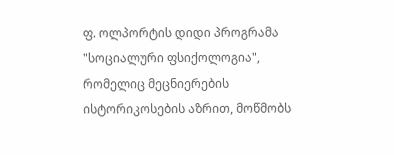ფ. ოლპორტის დიდი პროგრამა "სოციალური ფსიქოლოგია", რომელიც მეცნიერების ისტორიკოსების აზრით, მოწმობს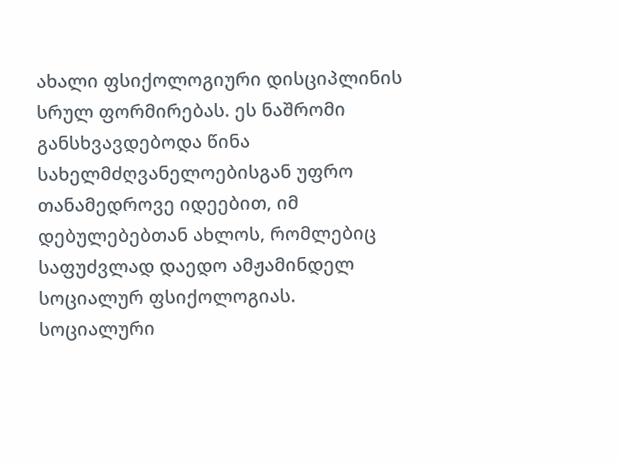ახალი ფსიქოლოგიური დისციპლინის სრულ ფორმირებას. ეს ნაშრომი განსხვავდებოდა წინა სახელმძღვანელოებისგან უფრო თანამედროვე იდეებით, იმ დებულებებთან ახლოს, რომლებიც საფუძვლად დაედო ამჟამინდელ სოციალურ ფსიქოლოგიას.
სოციალური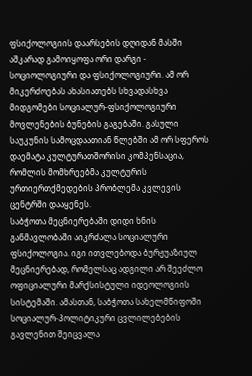ფსიქოლოგიის დაარსების დღიდან მასში აშკარად გამოიყოფა ორი დარგი - სოციოლოგიური და ფსიქოლოგიური. ამ ორ მიკერძოებას ახასიათებს სხვადასხვა მიდგომები სოციალურ-ფსიქოლოგიური მოვლენების ბუნების გაგებაში. გასული საუკუნის სამოცდაათიან წლებში ამ ორ სფეროს დაემატა კულტურათშორისი კომპენსაცია, რომლის მომხრეებმა კულტურის ურთიერთქმედების პრობლემა კვლევის ცენტრში დააყენეს.
საბჭოთა მეცნიერებაში დიდი ხნის განმავლობაში აიკრძალა სოციალური ფსიქოლოგია. იგი ითვლებოდა ბურჟუაზიულ მეცნიერებად, რომელსაც ადგილი არ შეეძლო ოფიციალური მარქსისტული იდეოლოგიის სისტემაში. ამასთან, საბჭოთა სახელმწიფოში სოციალურ-პოლიტიკური ცვლილებების გავლენით შეიცვალა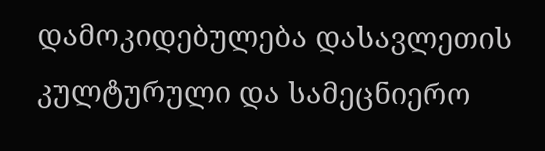დამოკიდებულება დასავლეთის კულტურული და სამეცნიერო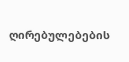ღირებულებების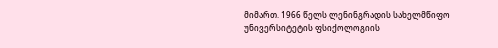მიმართ. 1966 წელს ლენინგრადის სახელმწიფო უნივერსიტეტის ფსიქოლოგიის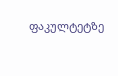ფაკულტეტზე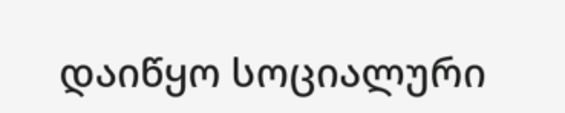დაიწყო სოციალური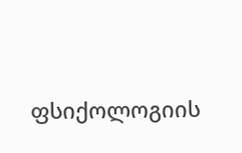ფსიქოლოგიის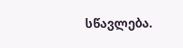სწავლება.